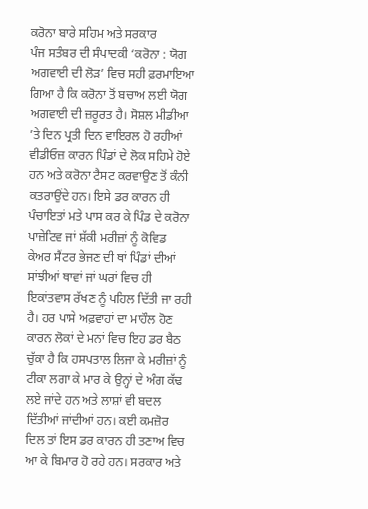ਕਰੋਨਾ ਬਾਰੇ ਸਹਿਮ ਅਤੇ ਸਰਕਾਰ
ਪੰਜ ਸਤੰਬਰ ਦੀ ਸੰਪਾਦਕੀ ‘ਕਰੋਨਾ : ਯੋਗ ਅਗਵਾਈ ਦੀ ਲੋੜ’ ਵਿਚ ਸਹੀ ਫ਼ਰਮਾਇਆ ਗਿਆ ਹੈ ਕਿ ਕਰੋਨਾ ਤੋਂ ਬਚਾਅ ਲਈ ਯੋਗ ਅਗਵਾਈ ਦੀ ਜ਼ਰੂਰਤ ਹੈ। ਸੋਸ਼ਲ ਮੀਡੀਆ ’ਤੇ ਦਿਨ ਪ੍ਰਤੀ ਦਿਨ ਵਾਇਰਲ ਹੋ ਰਹੀਆਂ ਵੀਡੀਓਜ਼ ਕਾਰਨ ਪਿੰਡਾਂ ਦੇ ਲੋਕ ਸਹਿਮੇ ਹੋਏ ਹਨ ਅਤੇ ਕਰੋਨਾ ਟੈਸਟ ਕਰਵਾਉਣ ਤੋਂ ਕੰਨੀ ਕਤਰਾਉਂਦੇ ਹਨ। ਇਸੇ ਡਰ ਕਾਰਨ ਹੀ ਪੰਚਾਇਤਾਂ ਮਤੇ ਪਾਸ ਕਰ ਕੇ ਪਿੰਡ ਦੇ ਕਰੋਨਾ ਪਾਜ਼ੇਟਿਵ ਜਾਂ ਸ਼ੱਕੀ ਮਰੀਜ਼ਾਂ ਨੂੰ ਕੋਵਿਡ ਕੇਅਰ ਸੈਂਟਰ ਭੇਜਣ ਦੀ ਥਾਂ ਪਿੰਡਾਂ ਦੀਆਂ ਸਾਂਝੀਆਂ ਥਾਵਾਂ ਜਾਂ ਘਰਾਂ ਵਿਚ ਹੀ ਇਕਾਂਤਵਾਸ ਰੱਖਣ ਨੂੰ ਪਹਿਲ ਦਿੱਤੀ ਜਾ ਰਹੀ ਹੈ। ਹਰ ਪਾਸੇ ਅਫ਼ਵਾਹਾਂ ਦਾ ਮਾਹੌਲ ਹੋਣ ਕਾਰਨ ਲੋਕਾਂ ਦੇ ਮਨਾਂ ਵਿਚ ਇਹ ਡਰ ਬੈਠ ਚੁੱਕਾ ਹੈ ਕਿ ਹਸਪਤਾਲ ਲਿਜਾ ਕੇ ਮਰੀਜ਼ਾਂ ਨੂੰ ਟੀਕਾ ਲਗਾ ਕੇ ਮਾਰ ਕੇ ਉਨ੍ਹਾਂ ਦੇ ਅੰਗ ਕੱਢ ਲਏ ਜਾਂਦੇ ਹਨ ਅਤੇ ਲਾਸ਼ਾਂ ਵੀ ਬਦਲ ਦਿੱਤੀਆਂ ਜਾਂਦੀਆਂ ਹਨ। ਕਈ ਕਮਜ਼ੋਰ ਦਿਲ ਤਾਂ ਇਸ ਡਰ ਕਾਰਨ ਹੀ ਤਣਾਅ ਵਿਚ ਆ ਕੇ ਬਿਮਾਰ ਹੋ ਰਹੇ ਹਨ। ਸਰਕਾਰ ਅਤੇ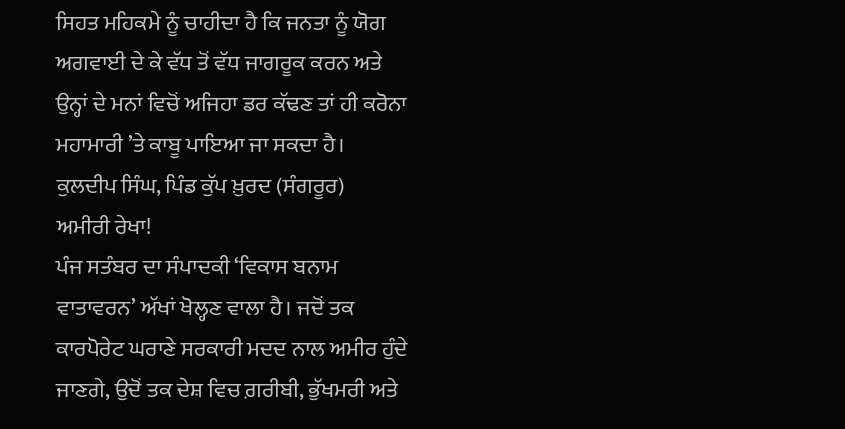ਸਿਹਤ ਮਹਿਕਮੇ ਨੂੰ ਚਾਹੀਦਾ ਹੈ ਕਿ ਜਨਤਾ ਨੂੰ ਯੋਗ ਅਗਵਾਈ ਦੇ ਕੇ ਵੱਧ ਤੋਂ ਵੱਧ ਜਾਗਰੂਕ ਕਰਨ ਅਤੇ ਉਨ੍ਹਾਂ ਦੇ ਮਨਾਂ ਵਿਚੋਂ ਅਜਿਹਾ ਡਰ ਕੱਢਣ ਤਾਂ ਹੀ ਕਰੋਨਾ ਮਹਾਮਾਰੀ ’ਤੇ ਕਾਬੂ ਪਾਇਆ ਜਾ ਸਕਦਾ ਹੈ।
ਕੁਲਦੀਪ ਸਿੰਘ, ਪਿੰਡ ਕੁੱਪ ਖ਼ੁਰਦ (ਸੰਗਰੂਰ)
ਅਮੀਰੀ ਰੇਖਾ!
ਪੰਜ ਸਤੰਬਰ ਦਾ ਸੰਪਾਦਕੀ ‘ਵਿਕਾਸ ਬਨਾਮ ਵਾਤਾਵਰਨ’ ਅੱਖਾਂ ਖੋਲ੍ਹਣ ਵਾਲਾ ਹੈ। ਜਦੋਂ ਤਕ ਕਾਰਪੋਰੇਟ ਘਰਾਣੇ ਸਰਕਾਰੀ ਮਦਦ ਨਾਲ ਅਮੀਰ ਹੁੰਦੇ ਜਾਣਗੇ, ਉਦੋਂ ਤਕ ਦੇਸ਼ ਵਿਚ ਗ਼ਰੀਬੀ, ਭੁੱਖਮਰੀ ਅਤੇ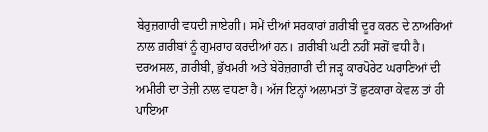ਬੇਰੁਜ਼ਗਾਰੀ ਵਧਦੀ ਜਾਏਗੀ। ਸਮੇਂ ਦੀਆਂ ਸਰਕਾਰਾਂ ਗ਼ਰੀਬੀ ਦੂਰ ਕਰਨ ਦੇ ਨਾਅਰਿਆਂ ਨਾਲ ਗ਼ਰੀਬਾਂ ਨੂੰ ਗੁਮਰਾਹ ਕਰਦੀਆਂ ਹਨ। ਗ਼ਰੀਬੀ ਘਟੀ ਨਹੀਂ ਸਗੋਂ ਵਧੀ ਹੈ। ਦਰਅਸਲ, ਗ਼ਰੀਬੀ, ਭੁੱਖਮਰੀ ਅਤੇ ਬੇਰੋਜ਼ਗਾਰੀ ਦੀ ਜੜ੍ਹ ਕਾਰਪੋਰੇਟ ਘਰਾਣਿਆਂ ਦੀ ਅਮੀਰੀ ਦਾ ਤੇਜ਼ੀ ਨਾਲ ਵਧਣਾ ਹੈ। ਅੱਜ ਇਨ੍ਹਾਂ ਅਲਾਮਤਾਂ ਤੋਂ ਛੁਟਕਾਰਾ ਕੇਵਲ ਤਾਂ ਹੀ ਪਾਇਆ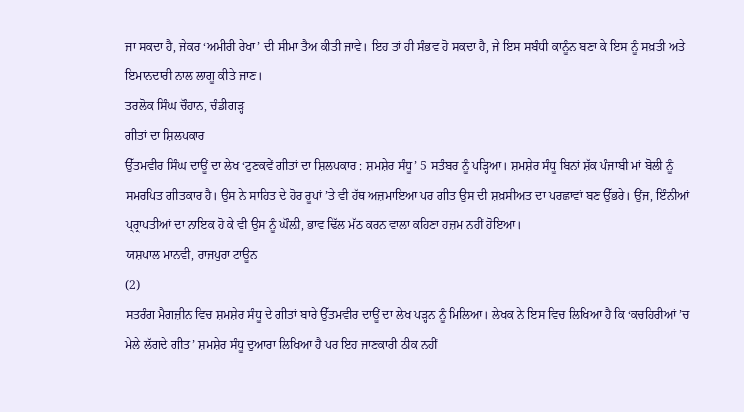ਜਾ ਸਕਦਾ ਹੈ, ਜੇਕਰ ‘ਅਮੀਰੀ ਰੇਖਾ’ ਦੀ ਸੀਮਾ ਤੈਅ ਕੀਤੀ ਜਾਵੇ। ਇਹ ਤਾਂ ਹੀ ਸੰਭਵ ਹੋ ਸਕਦਾ ਹੈ, ਜੇ ਇਸ ਸਬੰਧੀ ਕਾਨੂੰਨ ਬਣਾ ਕੇ ਇਸ ਨੂੰ ਸਖ਼ਤੀ ਅਤੇ ਇਮਾਨਦਾਰੀ ਨਾਲ ਲਾਗੂ ਕੀਤੇ ਜਾਣ।
ਤਰਲੋਕ ਸਿੰਘ ਚੌਹਾਨ, ਚੰਡੀਗੜ੍ਹ
ਗੀਤਾਂ ਦਾ ਸ਼ਿਲਪਕਾਰ
ਉੱਤਮਵੀਰ ਸਿੰਘ ਦਾਊਂ ਦਾ ਲੇਖ ‘ਟੁਣਕਵੇਂ ਗੀਤਾਂ ਦਾ ਸ਼ਿਲਪਕਾਰ : ਸ਼ਮਸ਼ੇਰ ਸੰਧੂ’ 5 ਸਤੰਬਰ ਨੂੰ ਪੜ੍ਹਿਆ। ਸ਼ਮਸ਼ੇਰ ਸੰਧੂ ਬਿਨਾਂ ਸ਼ੱਕ ਪੰਜਾਬੀ ਮਾਂ ਬੋਲੀ ਨੂੰ ਸਮਰਪਿਤ ਗੀਤਕਾਰ ਹੈ। ਉਸ ਨੇ ਸਾਹਿਤ ਦੇ ਹੋਰ ਰੂਪਾਂ ’ਤੇ ਵੀ ਹੱਥ ਅਜ਼ਮਾਇਆ ਪਰ ਗੀਤ ਉਸ ਦੀ ਸ਼ਖ਼ਸੀਅਤ ਦਾ ਪਰਛਾਵਾਂ ਬਣ ਉੱਭਰੇ। ਉਂਜ, ਇੰਨੀਆਂ ਪ੍ਰ੍ਰਾਪਤੀਆਂ ਦਾ ਨਾਇਕ ਹੋ ਕੇ ਵੀ ਉਸ ਨੂੰ ਘੌਲ਼ੀ, ਭਾਵ ਢਿੱਲ ਮੱਠ ਕਰਨ ਵਾਲਾ ਕਹਿਣਾ ਹਜ਼ਮ ਨਹੀਂ ਹੋਇਆ।
ਯਸ਼ਪਾਲ ਮਾਨਵੀ, ਰਾਜਪੁਰਾ ਟਾਊਨ
(2)
ਸਤਰੰਗ ਮੈਗਜ਼ੀਨ ਵਿਚ ਸ਼ਮਸ਼ੇਰ ਸੰਧੂ ਦੇ ਗੀਤਾਂ ਬਾਰੇ ਉੱਤਮਵੀਰ ਦਾਊਂ ਦਾ ਲੇਖ ਪੜ੍ਹਨ ਨੂੰ ਮਿਲਿਆ। ਲੇਖਕ ਨੇ ਇਸ ਵਿਚ ਲਿਖਿਆ ਹੈ ਕਿ ‘ਕਚਹਿਰੀਆਂ ’ਚ ਮੇਲੇ ਲੱਗਦੇ ਗੀਤ’ ਸ਼ਮਸ਼ੇਰ ਸੰਧੂ ਦੁਆਰਾ ਲਿਖਿਆ ਹੈ ਪਰ ਇਹ ਜਾਣਕਾਰੀ ਠੀਕ ਨਹੀਂ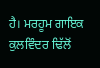ਹੈ। ਮਰਹੂਮ ਗਾਇਕ ਕੁਲਵਿੰਦਰ ਢਿੱਲੋਂ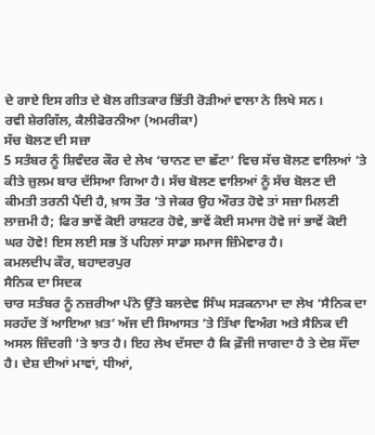ਦੇ ਗਾਏ ਇਸ ਗੀਤ ਦੇ ਬੋਲ ਗੀਤਕਾਰ ਭਿੱਤੀ ਰੋੜੀਆਂ ਵਾਲਾ ਨੇ ਲਿਖੇ ਸਨ।
ਰਵੀ ਸ਼ੇਰਗਿੱਲ, ਕੈਲੀਫੋਰਨੀਆ (ਅਮਰੀਕਾ)
ਸੱਚ ਬੋਲਣ ਦੀ ਸਜ਼ਾ
5 ਸਤੰਬਰ ਨੂੰ ਸ਼ਿਵੰਦਰ ਕੌਰ ਦੇ ਲੇਖ ‘ਚਾਨਣ ਦਾ ਛੱਟਾ’ ਵਿਚ ਸੱਚ ਬੋਲਣ ਵਾਲਿਆਂ ’ਤੇ ਕੀਤੇ ਜ਼ੁਲਮ ਬਾਰ ਦੱਸਿਆ ਗਿਆ ਹੈ। ਸੱਚ ਬੋਲਣ ਵਾਲਿਆਂ ਨੂੰ ਸੱਚ ਬੋਲਣ ਦੀ ਕੀਮਤੀ ਤਰਨੀ ਪੈਂਦੀ ਹੈ, ਖ਼ਾਸ ਤੌਰ ’ਤੇ ਜੇਕਰ ਉਹ ਔਰਤ ਹੋਵੇ ਤਾਂ ਸਜ਼ਾ ਮਿਲਣੀ ਲਾਜ਼ਮੀ ਹੈ; ਫਿਰ ਭਾਵੇਂ ਕੋਈ ਰਾਸ਼ਟਰ ਹੋਵੇ, ਭਾਵੇਂ ਕੋਈ ਸਮਾਜ ਹੋਵੇ ਜਾਂ ਭਾਵੇਂ ਕੋਈ ਘਰ ਹੋਵੇ! ਇਸ ਲਈ ਸਭ ਤੋਂ ਪਹਿਲਾਂ ਸਾਡਾ ਸਮਾਜ ਜ਼ਿੰਮੇਵਾਰ ਹੈ।
ਕਮਲਦੀਪ ਕੌਰ, ਬਹਾਦਰਪੁਰ
ਸੈਨਿਕ ਦਾ ਸਿਦਕ
ਚਾਰ ਸਤੰਬਰ ਨੂੰ ਨਜ਼ਰੀਆ ਪੰਨੇ ਉੱਤੇ ਬਲਦੇਵ ਸਿੰਘ ਸੜਕਨਾਮਾ ਦਾ ਲੇਖ ‘ਸੈਨਿਕ ਦਾ ਸਰਹੱਦ ਤੋਂ ਆਇਆ ਖ਼ਤ’ ਅੱਜ ਦੀ ਸਿਆਸਤ ’ਤੇ ਤਿੱਖਾ ਵਿਅੰਗ ਅਤੇ ਸੈਨਿਕ ਦੀ ਅਸਲ ਜ਼ਿੰਦਗੀ ’ਤੇ ਝਾਤ ਹੈ। ਇਹ ਲੇਖ ਦੱਸਦਾ ਹੈ ਕਿ ਫ਼ੌਜੀ ਜਾਗਦਾ ਹੈ ਤੇ ਦੇਸ਼ ਸੌਂਦਾ ਹੈ। ਦੇਸ਼ ਦੀਆਂ ਮਾਵਾਂ, ਧੀਆਂ,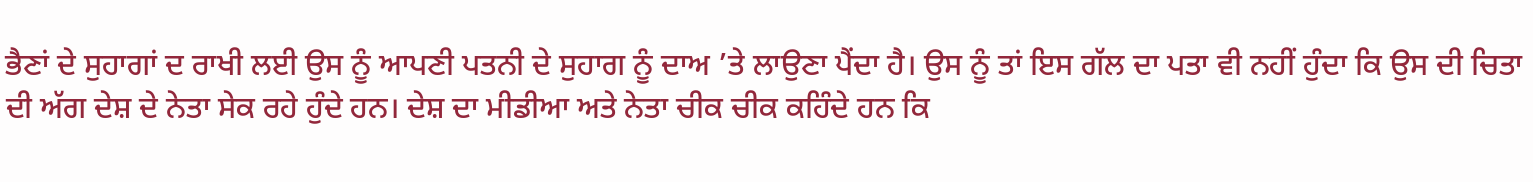ਭੈਣਾਂ ਦੇ ਸੁਹਾਗਾਂ ਦ ਰਾਖੀ ਲਈ ਉਸ ਨੂੰ ਆਪਣੀ ਪਤਨੀ ਦੇ ਸੁਹਾਗ ਨੂੰ ਦਾਅ ’ਤੇ ਲਾਉਣਾ ਪੈਂਦਾ ਹੈ। ਉਸ ਨੂੰ ਤਾਂ ਇਸ ਗੱਲ ਦਾ ਪਤਾ ਵੀ ਨਹੀਂ ਹੁੰਦਾ ਕਿ ਉਸ ਦੀ ਚਿਤਾ ਦੀ ਅੱਗ ਦੇਸ਼ ਦੇ ਨੇਤਾ ਸੇਕ ਰਹੇ ਹੁੰਦੇ ਹਨ। ਦੇਸ਼ ਦਾ ਮੀਡੀਆ ਅਤੇ ਨੇਤਾ ਚੀਕ ਚੀਕ ਕਹਿੰਦੇ ਹਨ ਕਿ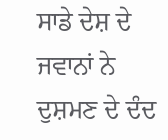ਸਾਡੇ ਦੇਸ਼ ਦੇ ਜਵਾਨਾਂ ਨੇ ਦੁਸ਼ਮਣ ਦੇ ਦੰਦ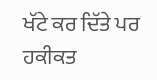ਖੱਟੇ ਕਰ ਦਿੱਤੇ ਪਰ ਹਕੀਕਤ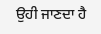ਉਹੀ ਜਾਣਦਾ ਹੈ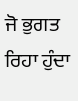ਜੋ ਭੁਗਤ ਰਿਹਾ ਹੁੰਦਾ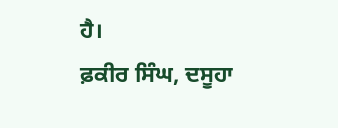ਹੈ।
ਫ਼ਕੀਰ ਸਿੰਘ, ਦਸੂਹਾ